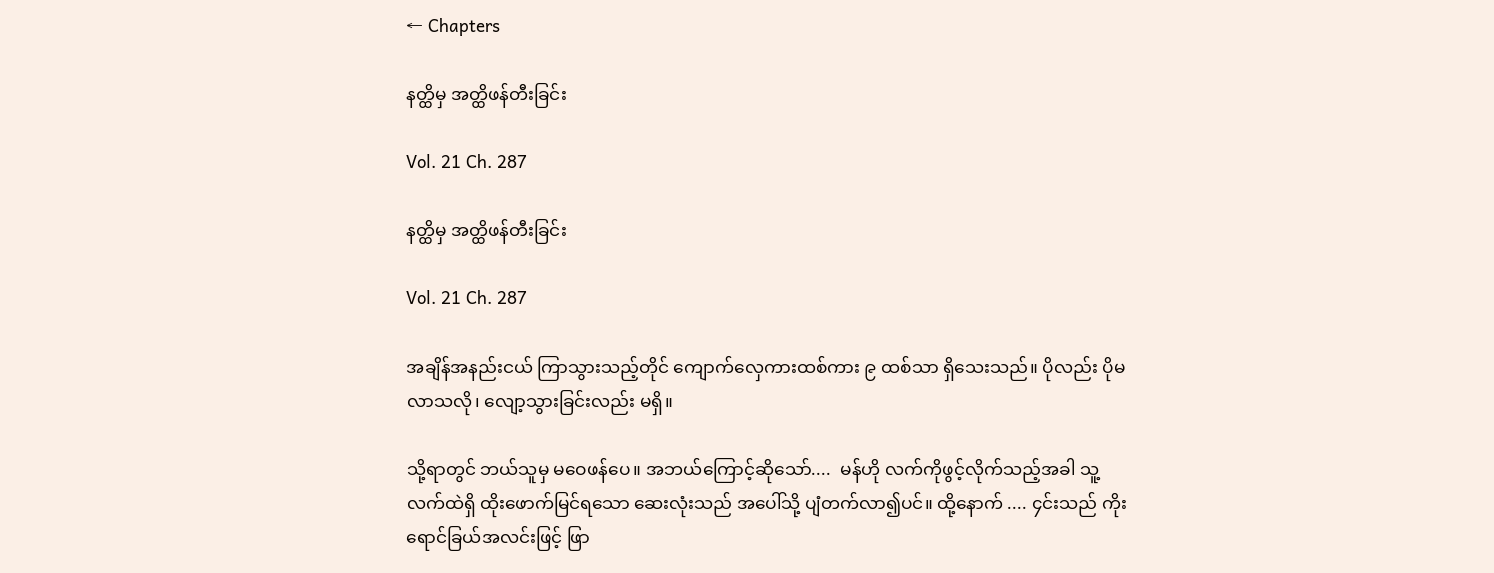← Chapters

နတ္ထိမှ အတ္ထိဖန်တီးခြင်း

Vol. 21 Ch. 287

နတ္ထိမှ အတ္ထိဖန်တီးခြင်း

Vol. 21 Ch. 287

အချိန်အနည်းငယ် ကြာသွားသည့်တိုင် ကျောက်လှေကားထစ်ကား ၉ ထစ်သာ ရှိသေးသည်။ ပိုလည်း ပိုမလာသလို၊ လျော့သွားခြင်းလည်း မရှိ။

သို့ရာတွင် ဘယ်သူမှ မဝေဖန်ပေ။ အဘယ်ကြောင့်ဆိုသော်....  မန်ဟို လက်ကိုဖွင့်လိုက်သည့်အခါ သူ့လက်ထဲရှိ ထိုးဖောက်မြင်ရသော ဆေးလုံးသည် အပေါ်သို့ ပျံတက်လာ၍ပင်။ ထို့နောက် .... ၄င်းသည် ကိုးရောင်ခြယ်အလင်းဖြင့် ဖြာ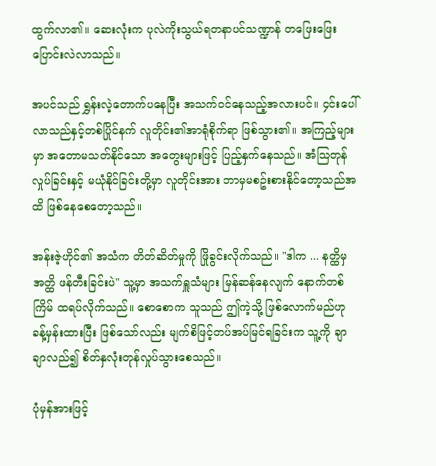ထွက်လာ၏။ ဆေးလုံးက ပုလဲကိုးသွယ်ရတနာပင်သဏ္ဍာန် တဖြေးဖြေး ပြောင်းလဲလာသည်။

အပင်သည် ရွှန်းလဲ့တောက်ပနေပြီး အသက်ဝင်နေသည့်အလားပင်။ ၄င်းပေါ်လာသည်နှင့်တစ်ပြိုင်နက် လူတိုင်း၏အာရုံစိုက်ရာ ဖြစ်သွား၏။ အကြည့်များမှာ အတောမသတ်နိုင်သော အတွေးများဖြင့် ပြည့်နှက်နေသည်။ အံသြတုန်လှုပ်ခြင်းနှင့် မယုံနိုင်ခြင်းတို့မှာ လူတိုင်းအား ဘာမှမစဥ်းစားနိုင်တော့သည်အထိ ဖြစ်နေစေတော့သည်။

အန်းဇဲ့ဟိုင်၏ အသံက တိတ်ဆိတ်မှုကို ဖြိုခွင်းလိုက်သည်။ "ဒါက ... နတ္ထိမှ အတ္ထိ ဖန်တီးခြင်းပဲ" သူ့မှာ အသက်ရှူသံများ မြန်ဆန်နေလျက် နောက်တစ်ကြိမ် ထရပ်လိုက်သည်။ စောစောက သူသည် ဤကဲ့သို့ ဖြစ်လောက်မည်ဟု ခန့်မှန်းထားပြီး ဖြစ်သော်လည်း မျက်စိဖြင့်တပ်အပ်မြင်ရခြင်းက သူ့ကို ချာချာလည်၍ စိတ်နှလုံးတုန်လှုပ်သွားစေသည်။

ပုံမှန်အားဖြင့်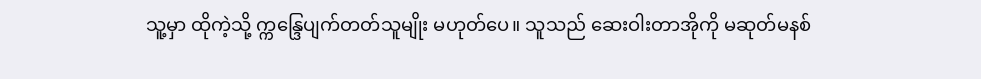သူ့မှာ ထိုကဲ့သို့ က္ကန္ဒြေပျက်တတ်သူမျိုး မဟုတ်ပေ။ သူသည် ဆေးဝါးတာအိုကို မဆုတ်မနစ်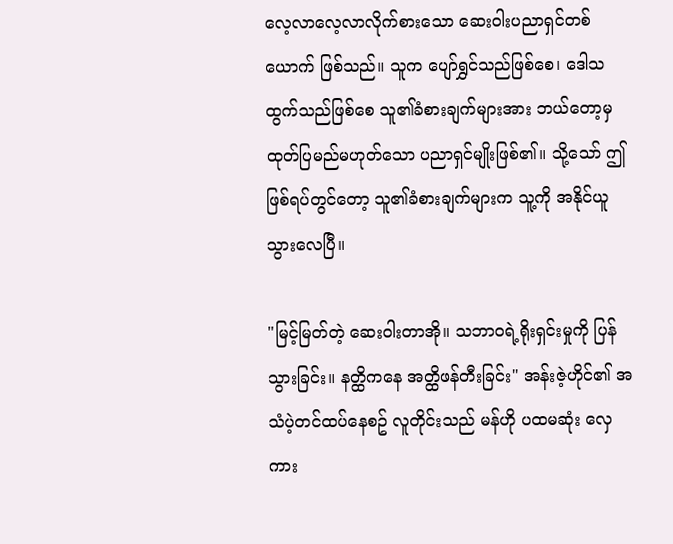လေ့လာလေ့လာလိုက်စားသော ဆေးဝါးပညာရှင်တစ်ယောက် ဖြစ်သည်။ သူက ပျော်ရွှင်သည်ဖြစ်စေ၊ ဒေါသထွက်သည်ဖြစ်စေ သူ၏ခံစားချက်များအား ဘယ်တော့မှ ထုတ်ပြမည်မဟုတ်သော ပညာရှင်မျိုးဖြစ်၏။ သို့သော် ဤဖြစ်ရပ်တွင်တော့ သူ၏ခံစားချက်များက သူ့ကို အနိုင်ယူသွားလေပြီ။

"မြင့်မြတ်တဲ့ ဆေးဝါးတာအို။ သဘာဝရဲ့ရိုးရှင်းမှုကို ပြန်သွားခြင်း။ နတ္ထိကနေ အတ္ထိဖန်တီးခြင်း" အန်းဇဲ့ဟိုင်၏ အသံပဲ့တင်ထပ်နေစဥ် လူတိုင်းသည် မန်ဟို ပထမဆုံး လှေကား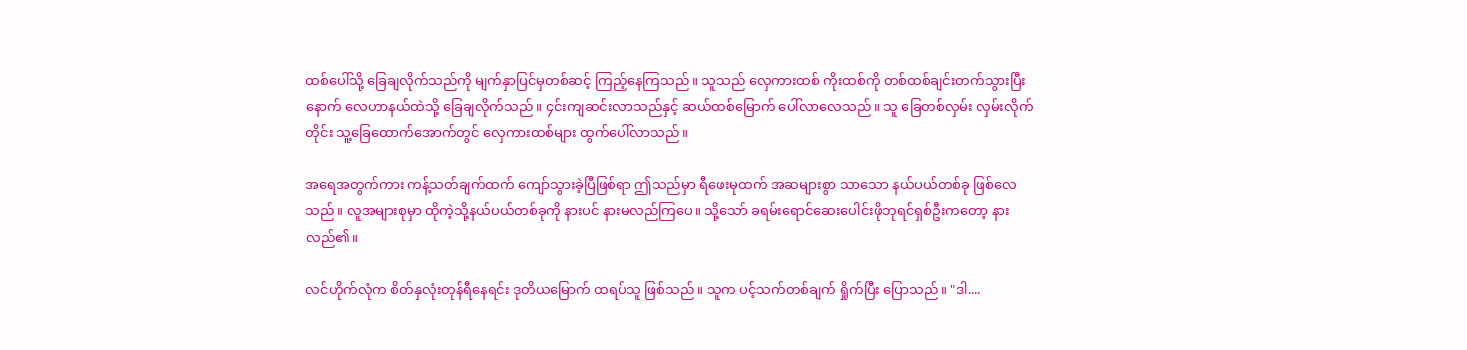ထစ်ပေါ်သို့ ခြေချလိုက်သည်ကို မျက်နှာပြင်မှတစ်ဆင့် ကြည့်နေကြသည်။ သူသည် လှေကားထစ် ကိုးထစ်ကို တစ်ထစ်ချင်းတက်သွားပြီးနောက် လေဟာနယ်ထဲသို့ ခြေချလိုက်သည်။ ၄င်းကျဆင်းလာသည်နှင့် ဆယ်ထစ်မြောက် ပေါ်လာလေသည်။ သူ ခြေတစ်လှမ်း လှမ်းလိုက်တိုင်း သူ့ခြေထောက်အောက်တွင် လှေကားထစ်များ ထွက်ပေါ်လာသည်။

အရေအတွက်ကား ကန့်သတ်ချက်ထက် ကျော်သွားခဲ့ပြီဖြစ်ရာ ဤသည်မှာ ရီဖေးမုထက် အဆများစွာ သာသော နယ်ပယ်တစ်ခု ဖြစ်လေသည်။ လူအများစုမှာ ထိုကဲ့သို့နယ်ပယ်တစ်ခုကို နားပင် နားမလည်ကြပေ။ သို့သော် ခရမ်းရောင်ဆေးပေါင်းဖိုဘုရင်ရှစ်ဦးကတော့ နားလည်၏။

လင်ဟိုက်လုံက စိတ်နှလုံးတုန်ရီနေရင်း ဒုတိယမြောက် ထရပ်သူ ဖြစ်သည်။ သူက ပင့်သက်တစ်ချက် ရှိုက်ပြီး ပြောသည်။ "ဒါ....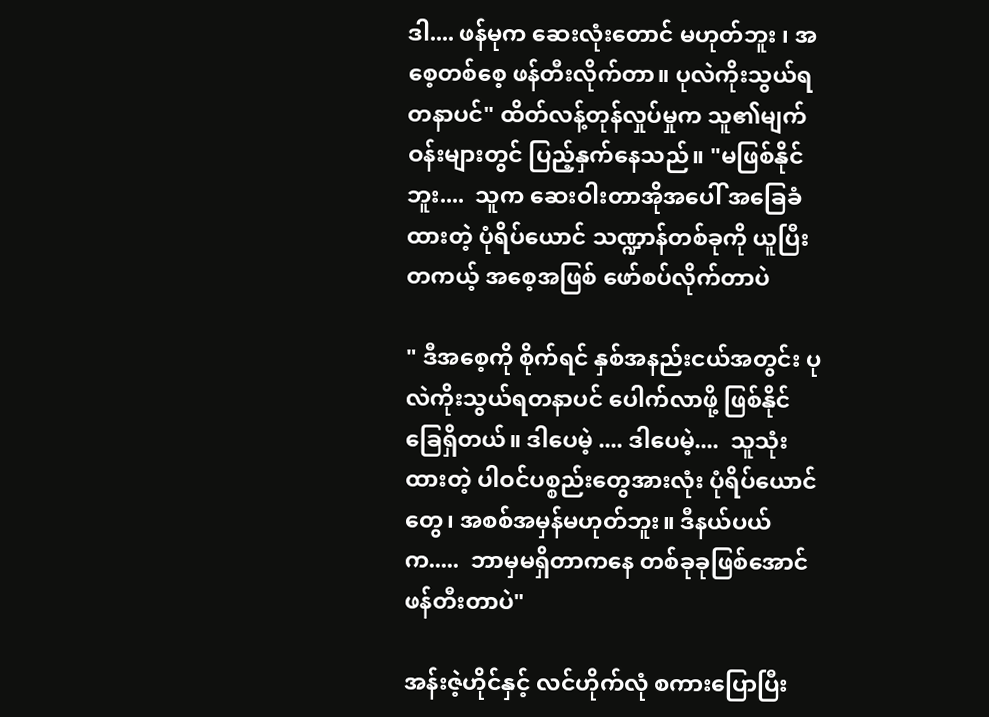ဒါ.... ဖန်မုက ဆေးလုံးတောင် မဟုတ်ဘူး ၊ အစေ့တစ်စေ့ ဖန်တီးလိုက်တာ။ ပုလဲကိုးသွယ်ရတနာပင်" ထိတ်လန့်တုန်လှုပ်မှုက သူ၏မျက်ဝန်းများတွင် ပြည့်နှက်နေသည်။ "မဖြစ်နိုင်ဘူး....  သူက ဆေးဝါးတာအိုအပေါ် အခြေခံထားတဲ့ ပုံရိပ်ယောင် သဏ္ဍာန်တစ်ခုကို ယူပြီး တကယ့် အစေ့အဖြစ် ဖော်စပ်လိုက်တာပဲ

" ဒီအစေ့ကို စိုက်ရင် နှစ်အနည်းငယ်အတွင်း ပုလဲကိုးသွယ်ရတနာပင် ပေါက်လာဖို့ ဖြစ်နိုင်ခြေရှိတယ်။ ဒါပေမဲ့ .... ဒါပေမဲ့....  သူသုံးထားတဲ့ ပါဝင်ပစ္စည်းတွေအားလုံး ပုံရိပ်ယောင်တွေ၊ အစစ်အမှန်မဟုတ်ဘူး။ ဒီနယ်ပယ်က.....  ဘာမှမရှိတာကနေ တစ်ခုခုဖြစ်အောင် ဖန်တီးတာပဲ"

အန်းဇဲ့ဟိုင်နှင့် လင်ဟိုက်လုံ စကားပြောပြီး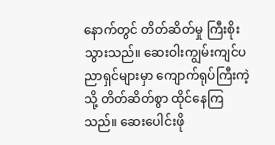နောက်တွင် တိတ်ဆိတ်မှု ကြီးစိုးသွားသည်။ ဆေးဝါးကျွမ်းကျင်ပညာရှင်များမှာ ကျောက်ရုပ်ကြီးကဲ့သို့ တိတ်ဆိတ်စွာ ထိုင်နေကြသည်။ ဆေးပေါင်းဖို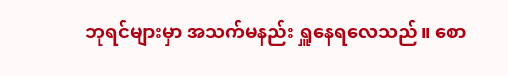ဘုရင်များမှာ အသက်မနည်း ရှူနေရလေသည်။ စော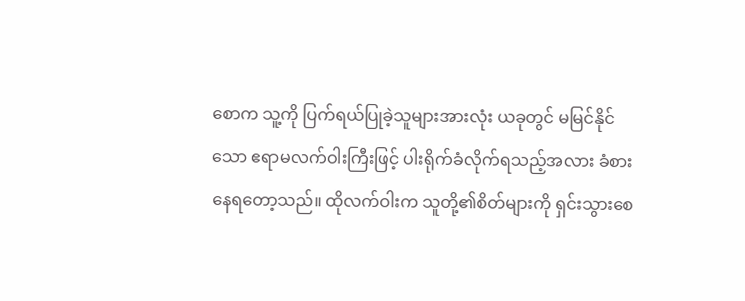စောက သူ့ကို ပြက်ရယ်ပြုခဲ့သူများအားလုံး ယခုတွင် မမြင်နိုင်သော ဧရာမလက်ဝါးကြီးဖြင့် ပါးရိုက်ခံလိုက်ရသည့်အလား ခံစားနေရတော့သည်။ ထိုလက်ဝါးက သူတို့၏စိတ်များကို ရှင်းသွားစေ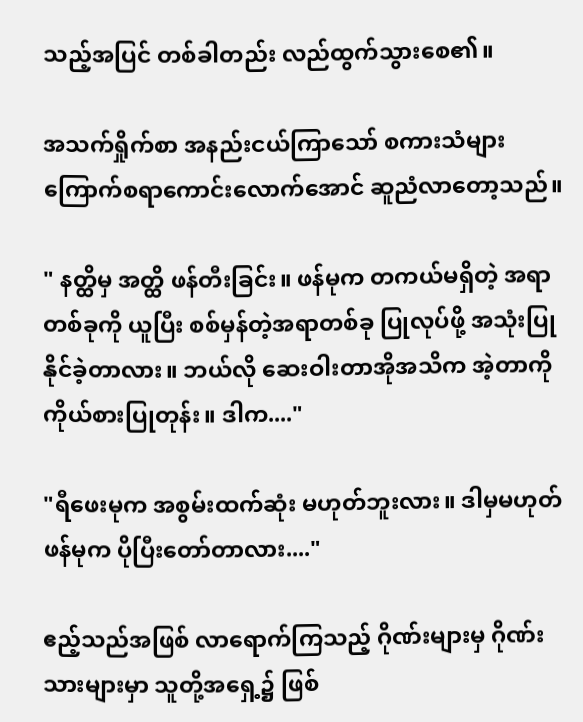သည့်အပြင် တစ်ခါတည်း လည်ထွက်သွားစေ၏။

အသက်ရှိုက်စာ အနည်းငယ်ကြာသော် စကားသံများ ကြောက်စရာကောင်းလောက်အောင် ဆူညံလာတော့သည်။

" နတ္ထိမှ အတ္ထိ ဖန်တီးခြင်း။ ဖန်မုက တကယ်မရှိတဲ့ အရာတစ်ခုကို ယူပြီး စစ်မှန်တဲ့အရာတစ်ခု ပြုလုပ်ဖို့ အသုံးပြုနိုင်ခဲ့တာလား။ ဘယ်လို ဆေးဝါးတာအိုအသိက အဲ့တာကို ကိုယ်စားပြုတုန်း။ ဒါက...."

"ရီဖေးမုက အစွမ်းထက်ဆုံး မဟုတ်ဘူးလား။ ဒါမှမဟုတ် ဖန်မုက ပိုပြီးတော်တာလား...."

ဧည့်သည်အဖြစ် လာရောက်ကြသည့် ဂိုဏ်းများမှ ဂိုဏ်းသားများမှာ သူတို့အရှေ့၌ ဖြစ်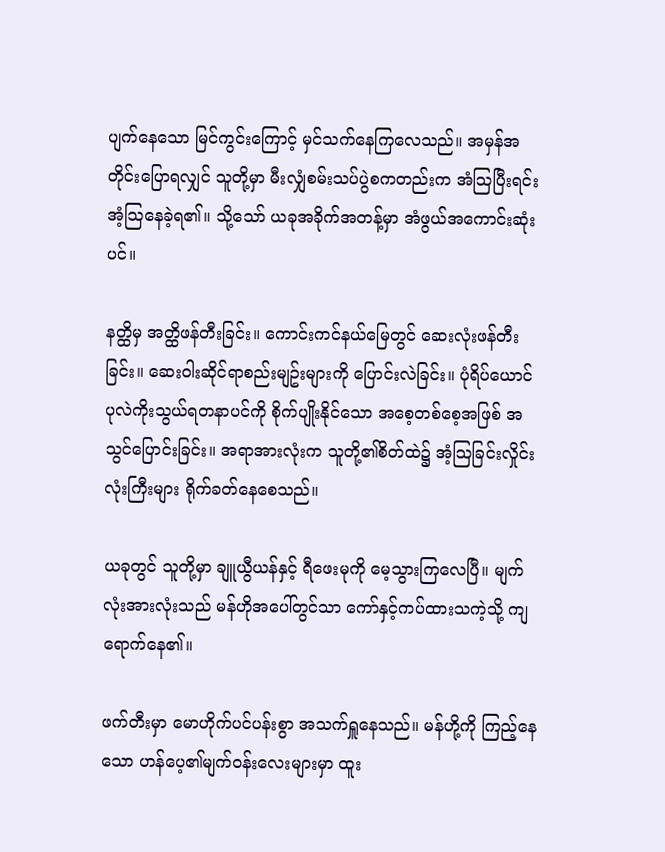ပျက်နေသော မြင်ကွင်းကြောင့် မှင်သက်နေကြလေသည်။ အမှန်အတိုင်းပြောရလျှင် သူတို့မှာ မီးလျှံစမ်းသပ်ပွဲစကတည်းက အံသြပြီးရင်း အံ့သြနေခဲ့ရ၏။ သို့သော် ယခုအခိုက်အတန့်မှာ အံဖွယ်အကောင်းဆုံးပင်။

နတ္ထိမှ အတ္ထိဖန်တီးခြင်း။ ကောင်းကင်နယ်မြေတွင် ဆေးလုံးဖန်တီးခြင်း။ ဆေးဝါးဆိုင်ရာစည်းမျဥ်းများကို ပြောင်းလဲခြင်း။ ပုံရိပ်ယောင် ပုလဲကိုးသွယ်ရတနာပင်ကို စိုက်ပျိုးနိုင်သော အစေ့တစ်စေ့အဖြစ် အသွင်ပြောင်းခြင်း။ အရာအားလုံးက သူတို့၏စိတ်ထဲ၌ အံ့သြခြင်းလှိုင်းလုံးကြီးများ ရိုက်ခတ်နေစေသည်။

ယခုတွင် သူတို့မှာ ချူယွီယန်နှင့် ရီဖေးမုကို မေ့သွားကြလေပြီ။ မျက်လုံးအားလုံးသည် မန်ဟိုအပေါ်တွင်သာ ကော်နှင့်ကပ်ထားသကဲ့သို့ ကျရောက်နေ၏။

ဖက်တီးမှာ မောဟိုက်ပင်ပန်းစွာ အသက်ရှူနေသည်။ မန်ဟို့ကို ကြည့်နေသော ဟန်ပေ့၏မျက်ဝန်းလေးများမှာ ထူး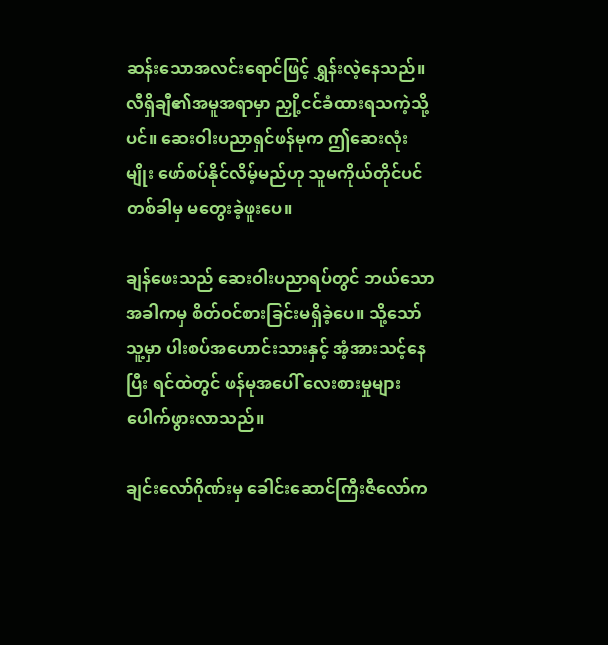ဆန်းသောအလင်းရောင်ဖြင့် ရွှန်းလဲ့နေသည်။ လီရှိချီ၏အမူအရာမှာ ညှို့ငင်ခံထားရသကဲ့သို့ပင်။ ဆေးဝါးပညာရှင်ဖန်မုက ဤဆေးလုံးမျိုး ဖော်စပ်နိုင်လိမ့်မည်ဟု သူမကိုယ်တိုင်ပင် တစ်ခါမှ မတွေးခဲ့ဖူးပေ။

ချန်ဖေးသည် ဆေးဝါးပညာရပ်တွင် ဘယ်သောအခါကမှ စိတ်ဝင်စားခြင်းမရှိခဲ့ပေ။ သို့သော် သူ့မှာ ပါးစပ်အဟောင်းသားနှင့် အံ့အားသင့်နေပြီး ရင်ထဲတွင် ဖန်မုအပေါ် လေးစားမှုများ ပေါက်ဖွားလာသည်။

ချင်းလော်ဂိုဏ်းမှ ခေါင်းဆောင်ကြီးဇီလော်က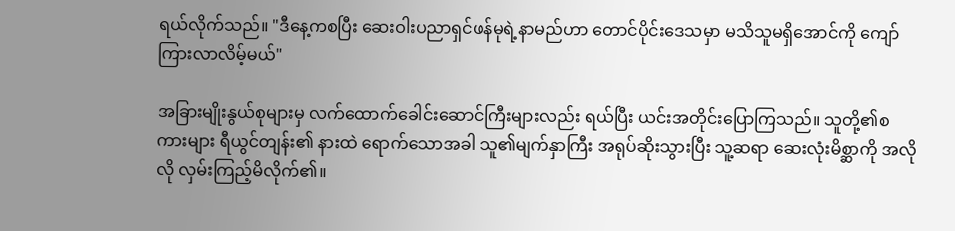ရယ်လိုက်သည်။ "ဒီနေ့ကစပြီး ဆေးဝါးပညာရှင်ဖန်မုရဲ့နာမည်ဟာ တောင်ပိုင်းဒေသမှာ မသိသူမရှိအောင်ကို ကျော်ကြားလာလိမ့်မယ်"

အခြားမျိုးနွယ်စုများမှ လက်ထောက်ခေါင်းဆောင်ကြီးများလည်း ရယ်ပြီး ယင်းအတိုင်းပြောကြသည်။ သူတို့၏စကားများ ရီယွင်တျန်း၏ နားထဲ ရောက်သောအခါ သူ၏မျက်နှာကြီး အရုပ်ဆိုးသွားပြီး သူ့ဆရာ ဆေးလုံးမိစ္ဆာကို အလိုလို လှမ်းကြည့်မိလိုက်၏။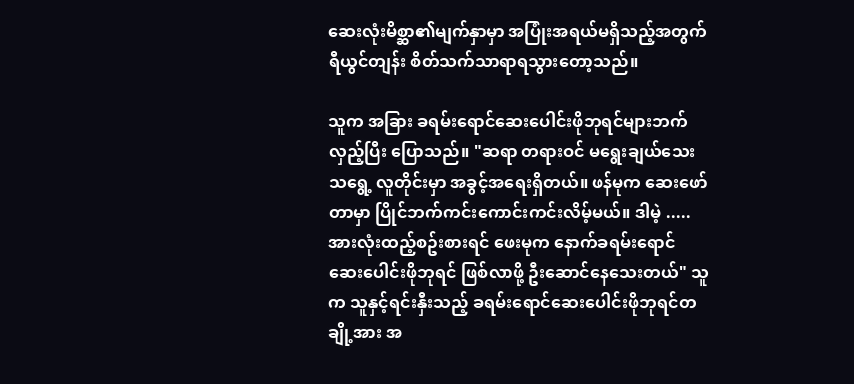ဆေးလုံးမိစ္ဆာ၏မျက်နှာမှာ အပြုံးအရယ်မရှိသည့်အတွက် ရီယွင်တျန်း စိတ်သက်သာရာရသွားတော့သည်။

သူက အခြား ခရမ်းရောင်ဆေးပေါင်းဖိုဘုရင်များဘက် လှည့်ပြီး ပြောသည်။ "ဆရာ တရားဝင် မရွေးချယ်သေးသရွေ့ လူတိုင်းမှာ အခွင့်အရေးရှိတယ်။ ဖန်မုက ဆေးဖော်တာမှာ ပြိုင်ဘက်ကင်းကောင်းကင်းလိမ့်မယ်။ ဒါမဲ့ ..... အားလုံးထည့်စဥ်းစားရင် ဖေးမုက နောက်ခရမ်းရောင်ဆေးပေါင်းဖိုဘုရင် ဖြစ်လာဖို့ ဦးဆောင်နေသေးတယ်" သူက သူနှင့်ရင်းနှီးသည့် ခရမ်းရောင်ဆေးပေါင်းဖိုဘုရင်တချို့အား အ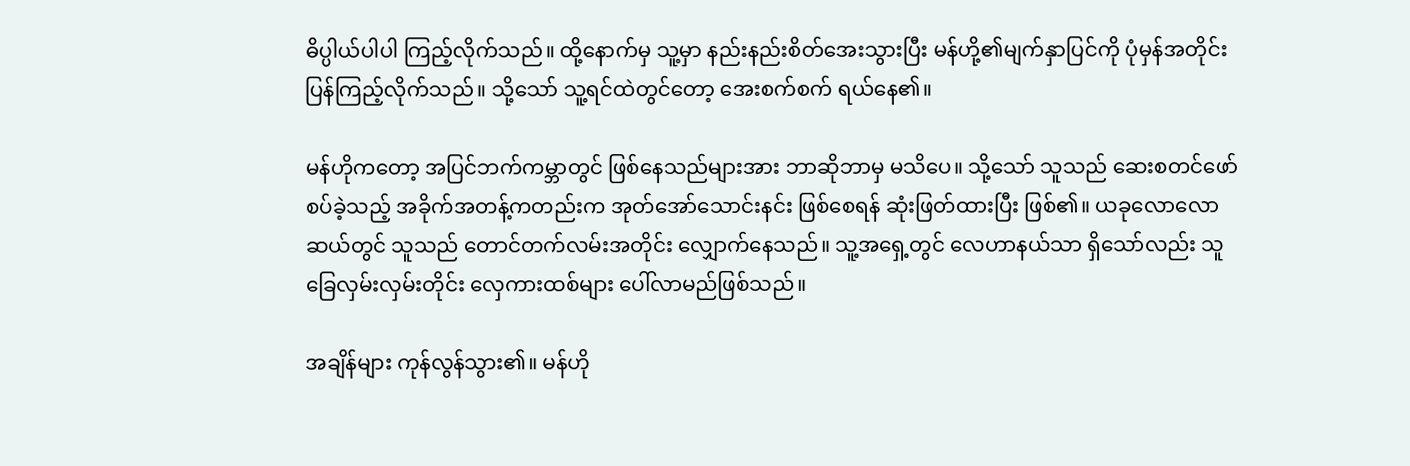ဓိပ္ပါယ်ပါပါ ကြည့်လိုက်သည်။ ထို့နောက်မှ သူ့မှာ နည်းနည်းစိတ်အေးသွားပြီး မန်ဟို့၏မျက်နှာပြင်ကို ပုံမှန်အတိုင်း ပြန်ကြည့်လိုက်သည်။ သို့သော် သူ့ရင်ထဲတွင်တော့ အေးစက်စက် ရယ်နေ၏။

မန်ဟိုကတော့ အပြင်ဘက်ကမ္ဘာတွင် ဖြစ်နေသည်များအား ဘာဆိုဘာမှ မသိပေ။ သို့သော် သူသည် ဆေးစတင်ဖော်စပ်ခဲ့သည့် အခိုက်အတန့်ကတည်းက အုတ်အော်သောင်းနင်း ဖြစ်စေရန် ဆုံးဖြတ်ထားပြီး ဖြစ်၏။ ယခုလောလောဆယ်တွင် သူသည် တောင်တက်လမ်းအတိုင်း လျှောက်နေသည်။ သူ့အရှေ့တွင် လေဟာနယ်သာ ရှိသော်လည်း သူ ခြေလှမ်းလှမ်းတိုင်း လှေကားထစ်များ ပေါ်လာမည်ဖြစ်သည်။

အချိန်များ ကုန်လွန်သွား၏။ မန်ဟို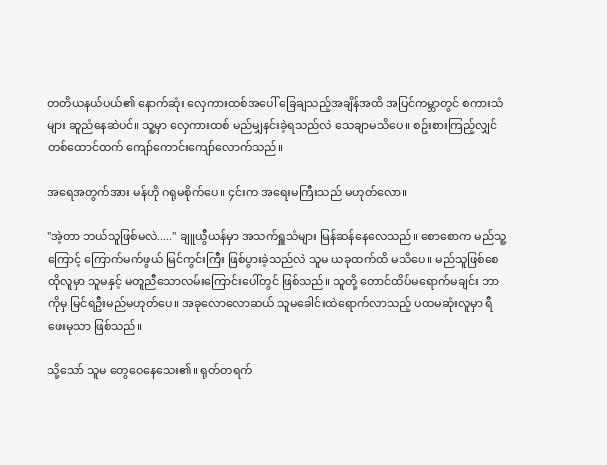တတိယနယ်ပယ်၏ နောက်ဆုံး လှေကားထစ်အပေါ် ခြေချသည့်အချိန်အထိ အပြင်ကမ္ဘာတွင် စကားသံများ ဆူညံနေဆဲပင်။ သူ့မှာ လှေကားထစ် မည်မျှနင်းခဲ့ရသည်လဲ သေချာမသိပေ။ စဥ်းစားကြည့်လျှင် တစ်ထောင်ထက် ကျော်ကောင်းကျော်လောက်သည်။

အရေအတွက်အား မန်ဟို ဂရုမစိုက်ပေ။ ၄င်းက အရေးမကြီးသည် မဟုတ်လော။

"အဲ့တာ ဘယ်သူဖြစ်မလဲ....." ချူယွီယန်မှာ အသက်ရှူသံများ မြန်ဆန်နေလေသည်။ စောစောက မည်သူ့ကြောင့် ကြောက်မက်ဖွယ် မြင်ကွင်းကြီး ဖြစ်ပွားခဲ့သည်လဲ သူမ ယခုထက်ထိ မသိပေ။ မည်သူဖြစ်စေ ထိုလူမှာ သူမနှင့် မတူညီသောလမ်းကြောင်းပေါ်တွင် ဖြစ်သည်။ သူတို့ တောင်ထိပ်မရောက်မချင်း ဘာကိုမှ မြင်ရဦးမည်မဟုတ်ပေ။ အခုလောလောဆယ် သူမခေါင်းထဲရောက်လာသည့် ပထမဆုံးလူမှာ ရီဖေးမုသာ ဖြစ်သည်။

သို့သော် သူမ တွေဝေနေသေး၏။ ရုတ်တရက်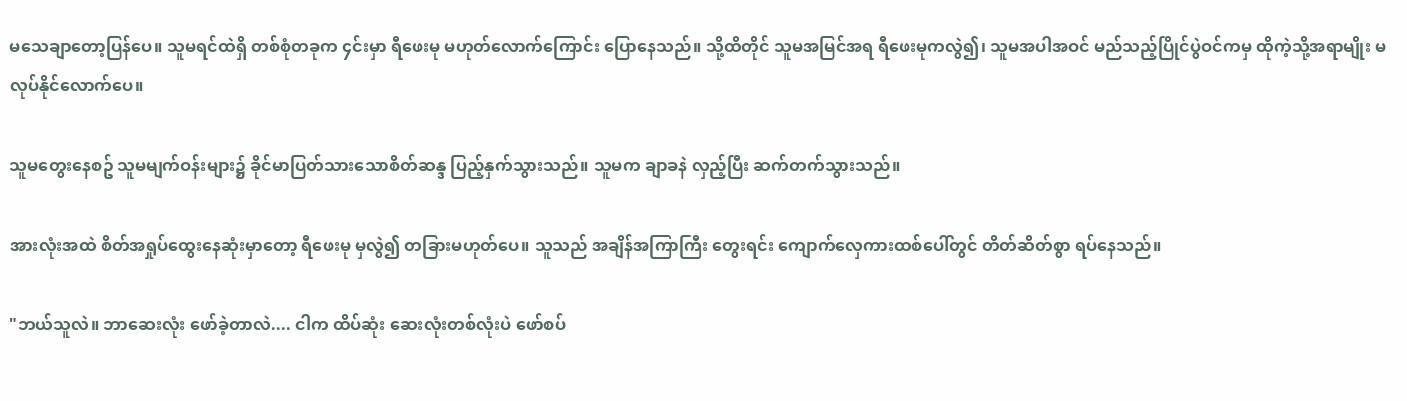မသေချာတော့ပြန်ပေ။ သူမရင်ထဲရှိ တစ်စုံတခုက ၄င်းမှာ ရီဖေးမု မဟုတ်လောက်ကြောင်း ပြောနေသည်။ သို့ထိတိုင် သူမအမြင်အရ ရီဖေးမုကလွဲ၍၊ သူမအပါအဝင် မည်သည့်ပြိုင်ပွဲဝင်ကမှ ထိုကဲ့သို့အရာမျိုး မလုပ်နိုင်လောက်ပေ။

သူမတွေးနေစဥ် သူမမျက်ဝန်းများ၌ ခိုင်မာပြတ်သားသောစိတ်ဆန္ဒ ပြည့်နှက်သွားသည်။ သူမက ချာခနဲ လှည့်ပြီး ဆက်တက်သွားသည်။

အားလုံးအထဲ စိတ်အရှုပ်ထွေးနေဆုံးမှာတော့ ရီဖေးမု မှလွဲ၍ တခြားမဟုတ်ပေ။ သူသည် အချိန်အကြာကြီး တွေးရင်း ကျောက်လှေကားထစ်ပေါ်တွင် တိတ်ဆိတ်စွာ ရပ်နေသည်။

"ဘယ်သူလဲ။ ဘာဆေးလုံး ဖော်ခဲ့တာလဲ.... ငါက ထိပ်ဆုံး ဆေးလုံးတစ်လုံးပဲ ဖော်စပ်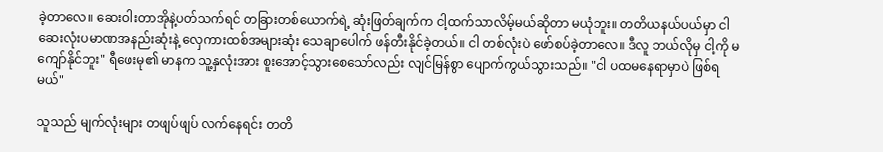ခဲ့တာလေ။ ဆေးဝါးတာအိုနဲ့ပတ်သက်ရင် တခြားတစ်ယောက်ရဲ့ ဆုံးဖြတ်ချက်က ငါ့ထက်သာလိမ့်မယ်ဆိုတာ မယုံဘူး။ တတိယနယ်ပယ်မှာ ငါဆေးလုံးပမာဏအနည်းဆုံးနဲ့ လှေကားထစ်အများဆုံး သေချာပေါက် ဖန်တီးနိုင်ခဲ့တယ်။ ငါ တစ်လုံးပဲ ဖော်စပ်ခဲ့တာလေ။ ဒီလူ ဘယ်လိုမှ ငါ့ကို မကျော်နိုင်ဘူး" ရီဖေးမု၏ မာနက သူ့နှလုံးအား စူးအောင့်သွားစေသော်လည်း လျင်မြန်စွာ ပျောက်ကွယ်သွားသည်။ "ငါ ပထမနေရာမှာပဲ ဖြစ်ရမယ်"

သူသည် မျက်လုံးများ တဖျပ်ဖျပ် လက်နေရင်း တတိ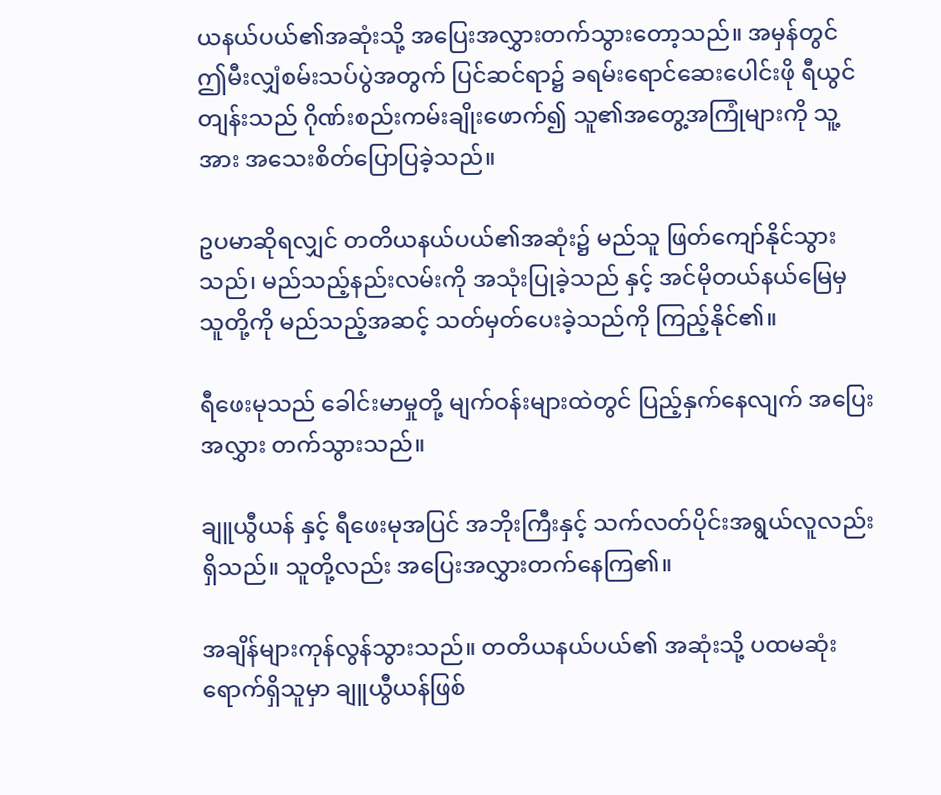ယနယ်ပယ်၏အဆုံးသို့ အပြေးအလွှားတက်သွားတော့သည်။ အမှန်တွင် ဤမီးလျှံစမ်းသပ်ပွဲအတွက် ပြင်ဆင်ရာ၌ ခရမ်းရောင်ဆေးပေါင်းဖို ရီယွင်တျန်းသည် ဂိုဏ်းစည်းကမ်းချိုးဖောက်၍ သူ၏အတွေ့အကြုံများကို သူ့အား အသေးစိတ်ပြောပြခဲ့သည်။

ဥပမာဆိုရလျှင် တတိယနယ်ပယ်၏အဆုံး၌ မည်သူ ဖြတ်ကျော်နိုင်သွားသည်၊ မည်သည့်နည်းလမ်းကို အသုံးပြုခဲ့သည် နှင့် အင်မိုတယ်နယ်မြေမှ သူတို့ကို မည်သည့်အဆင့် သတ်မှတ်ပေးခဲ့သည်ကို ကြည့်နိုင်၏။

ရီဖေးမုသည် ခေါင်းမာမှုတို့ မျက်ဝန်းများထဲတွင် ပြည့်နှက်နေလျက် အပြေးအလွှား တက်သွားသည်။

ချူယွီယန် နှင့် ရီဖေးမုအပြင် အဘိုးကြီးနှင့် သက်လတ်ပိုင်းအရွယ်လူလည်း ရှိသည်။ သူတို့လည်း အပြေးအလွှားတက်နေကြ၏။

အချိန်များကုန်လွန်သွားသည်။ တတိယနယ်ပယ်၏ အဆုံးသို့ ပထမဆုံးရောက်ရှိသူမှာ ချူယွီယန်ဖြစ်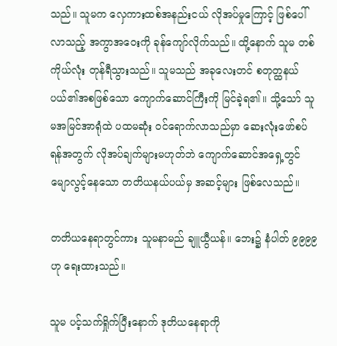သည်။ သူမက လှေကားထစ်အနည်းငယ် လိုအပ်မှုကြောင့် ဖြစ်ပေါ်လာသည့် အကွာအဝေးကို ခုန်ကျော်လိုက်သည်။ ထို့နောက် သူမ တစ်ကိုယ်လုံး တုန်ရီသွားသည်။ သူမသည် အခုလေးတင် စတုတ္ထနယ်ပယ်၏အစဖြစ်သော ကျောက်ဆောင်ကြီးကို မြင်ခဲ့ရ၏။ သို့သော် သူမအမြင်အာရုံထဲ ပထမဆုံး ဝင်ရောက်လာသည်မှာ ဆေးလုံးဖော်စပ်ရန်အတွက် လိုအပ်ချက်များမဟုတ်ဘဲ ကျောက်ဆောင်အရှေ့တွင် မျောလွင့်နေသော တတိယနယ်ပယ်မှ အဆင့်များ ဖြစ်လေသည်။

တတိယနေရာတွင်ကား သူမနာမည် ချူယွီယန်။ ဘေး၌ နံပါတ် ၉၉၉၉ ဟု ရေးထားသည်။

သူမ ပင့်သက်ရှိုက်ပြီးနောက် ဒုတိယနေရာကို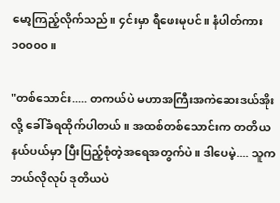မော့ကြည့်လိုက်သည်။ ၄င်းမှာ ရီဖေးမုပင်။ နံပါတ်ကား ၁၀၀၀၀။

"တစ်သောင်း..... တကယ်ပဲ မဟာအကြီးအကဲဆေးဒယ်အိုးလို့ ခေါ်ခံရထိုက်ပါတယ်။ အထစ်တစ်သောင်းက တတိယနယ်ပယ်မှာ ပြီးပြည့်စုံတဲ့အရေအတွက်ပဲ။ ဒါပေမဲ့.... သူက ဘယ်လိုလုပ် ဒုတိယပဲ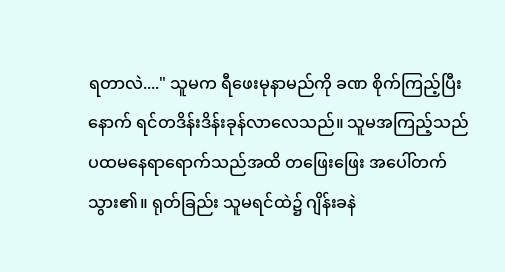ရတာလဲ...." သူမက ရီဖေးမုနာမည်ကို ခဏ စိုက်ကြည့်ပြီးနောက် ရင်တဒိန်းဒိန်းခုန်လာလေသည်။ သူမအကြည့်သည် ပထမနေရာရောက်သည်အထိ တဖြေးဖြေး အပေါ်တက်သွား၏။ ရုတ်ခြည်း သူမရင်ထဲ၌ ဂျိန်းခနဲ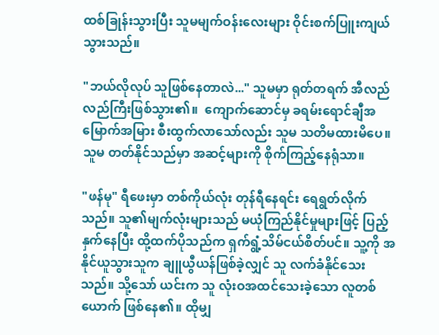ထစ်ခြုန်းသွားပြီး သူမမျက်ဝန်းလေးများ ဝိုင်းစက်ပြူးကျယ်သွားသည်။

"ဘယ်လိုလုပ် သူဖြစ်နေတာလဲ..." သူမမှာ ရုတ်တရက် အီလည်လည်ကြီးဖြစ်သွား၏။  ကျောက်ဆောင်မှ ခရမ်းရောင်ချီအမြောက်အမြား စီးထွက်လာသော်လည်း သူမ သတိမထားမိပေ။ သူမ တတ်နိုင်သည်မှာ အဆင့်များကို စိုက်ကြည့်နေရုံသာ။

"ဖန်မု" ရီဖေးမှာ တစ်ကိုယ်လုံး တုန်ရီနေရင်း ရေရွတ်လိုက်သည်။ သူ၏မျက်လုံးများသည် မယုံကြည်နိုင်မှုများဖြင့် ပြည့်နှက်နေပြီး ထို့ထက်ပိုသည်က ရှက်ရွံ့သိမ်ငယ်စိတ်ပင်။ သူ့ကို အနိုင်ယူသွားသူက ချူယွီယန်ဖြစ်ခဲ့လျှင် သူ လက်ခံနိုင်သေးသည်။ သို့သော် ယင်းက သူ လုံးဝအထင်သေးခဲ့သော လူတစ်ယောက် ဖြစ်နေ၏။ ထိုမျှ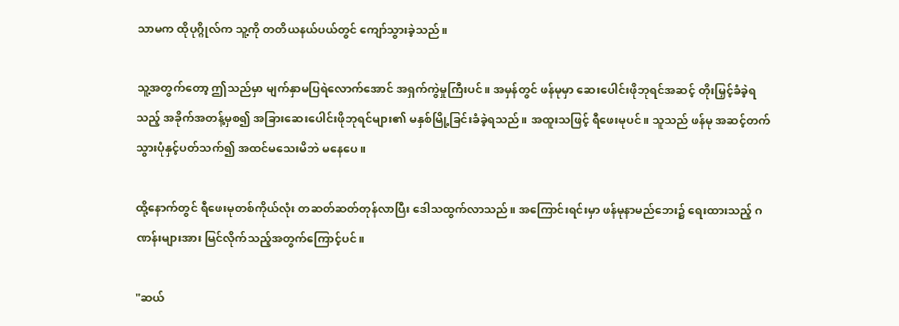သာမက ထိုပုဂ္ဂိုလ်က သူ့ကို တတိယနယ်ပယ်တွင် ကျော်သွားခဲ့သည်။

သူ့အတွက်တော့ ဤသည်မှာ မျက်နှာမပြရဲလောက်အောင် အရှက်ကွဲမှုကြီးပင်။ အမှန်တွင် ဖန်မုမှာ ဆေးပေါင်းဖိုဘုရင်အဆင့် တိုးမြှင့်ခံခဲ့ရသည့် အခိုက်အတန့်မှစ၍ အခြားဆေးပေါင်းဖိုဘုရင်များ၏ မနှစ်မြို့ခြင်းခံခဲ့ရသည်။ အထူးသဖြင့် ရီဖေးမုပင်။ သူသည် ဖန်မု အဆင့်တက်သွားပုံနှင့်ပတ်သက်၍ အထင်မသေးမိဘဲ မနေပေ။

ထို့နောက်တွင် ရီဖေးမုတစ်ကိုယ်လုံး တဆတ်ဆတ်တုန်လာပြီး ဒေါသထွက်လာသည်။ အကြောင်းရင်းမှာ ဖန်မုနာမည်ဘေး၌ ရေးထားသည့် ဂဏန်းများအား မြင်လိုက်သည့်အတွက်ကြောင့်ပင်။

"ဆယ်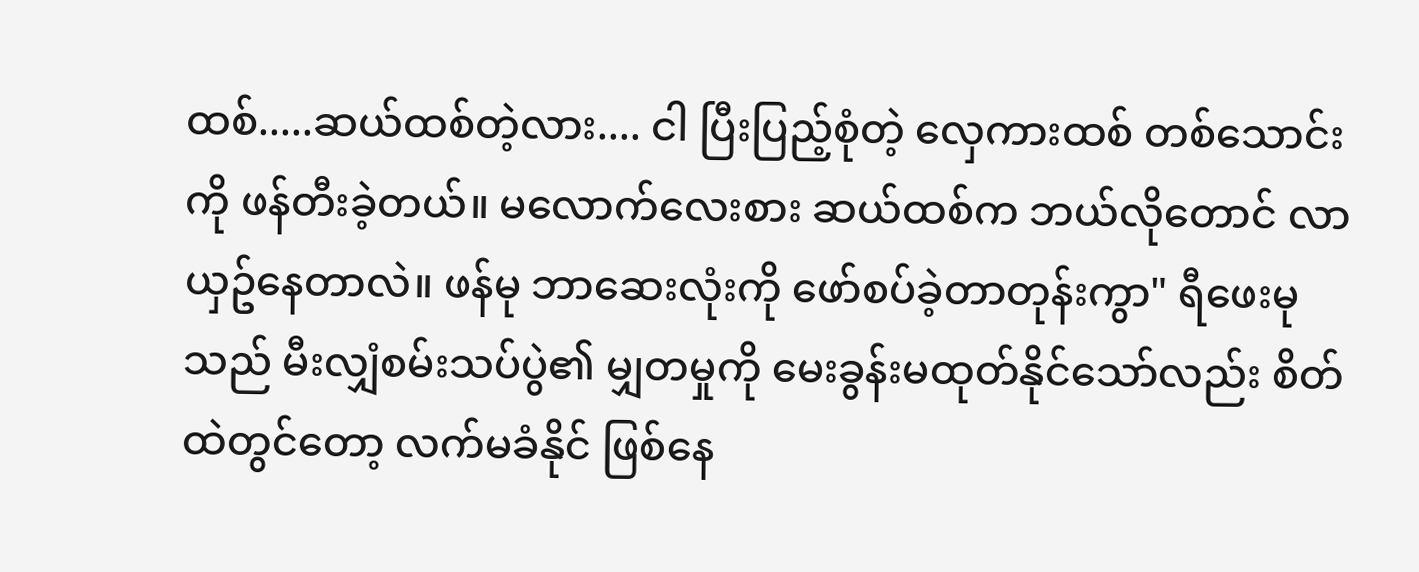ထစ်.....ဆယ်ထစ်တဲ့လား.... ငါ ပြီးပြည့်စုံတဲ့ လှေကားထစ် တစ်သောင်းကို ဖန်တီးခဲ့တယ်။ မလောက်လေးစား ဆယ်ထစ်က ဘယ်လိုတောင် လာယှဥ်နေတာလဲ။ ဖန်မု ဘာဆေးလုံးကို ဖော်စပ်ခဲ့တာတုန်းကွာ" ရီဖေးမုသည် မီးလျှံစမ်းသပ်ပွဲ၏ မျှတမှုကို မေးခွန်းမထုတ်နိုင်သော်လည်း စိတ်ထဲတွင်တော့ လက်မခံနိုင် ဖြစ်နေ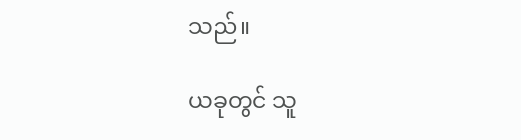သည်။

ယခုတွင် သူ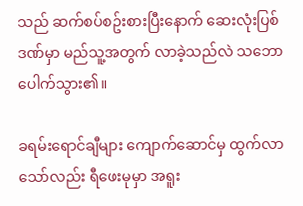သည် ဆက်စပ်စဥ်းစားပြီးနောက် ဆေးလုံးပြစ်ဒဏ်မှာ မည်သူ့အတွက် လာခဲ့သည်လဲ သဘောပေါက်သွား၏။

ခရမ်းရောင်ချီများ ကျောက်ဆောင်မှ ထွက်လာသော်လည်း ရီဖေးမုမှာ အရူး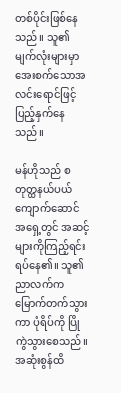တစ်ပိုင်းဖြစ်နေသည်။ သူ၏မျက်လုံးများမှာ အေးစက်သောအလင်းရောင်ဖြင့် ပြည့်နှက်နေသည်။

မန်ဟိုသည် စတုတ္ထနယ်ပယ် ကျောက်ဆောင် အရှေ့တွင် အဆင့်များကိုကြည့်ရင်း ရပ်နေ၏။ သူ၏ညာလက်က မြောက်တက်သွားကာ ပုံရိပ်ကို ပြိုကွဲသွားစေသည်။ အဆုံးစွန်ထိ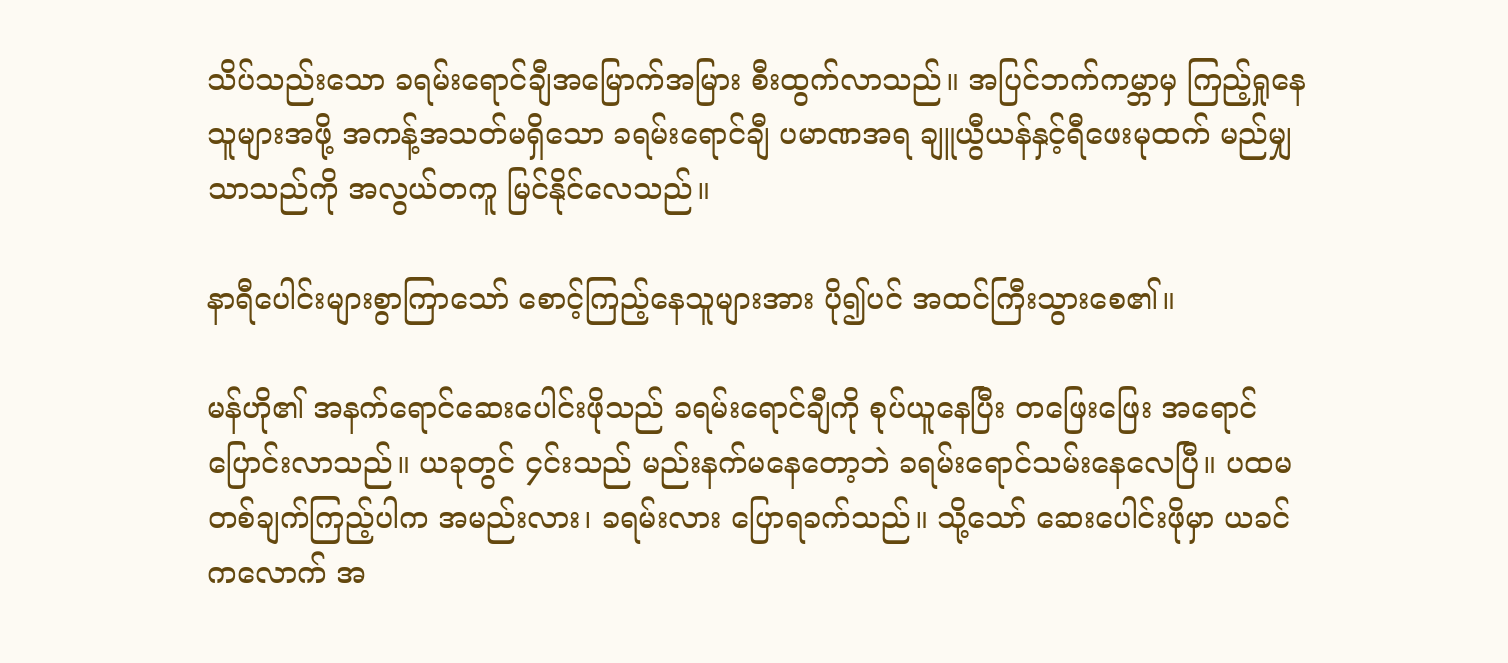သိပ်သည်းသော ခရမ်းရောင်ချီအမြောက်အမြား စီးထွက်လာသည်။ အပြင်ဘက်ကမ္ဘာမှ ကြည့်ရှုနေသူများအဖို့ အကန့်အသတ်မရှိသော ခရမ်းရောင်ချီ ပမာဏအရ ချူယွီယန်နှင့်ရီဖေးမုထက် မည်မျှသာသည်ကို အလွယ်တကူ မြင်နိုင်လေသည်။

နာရီပေါင်းများစွာကြာသော် စောင့်ကြည့်နေသူများအား ပို၍ပင် အထင်ကြီးသွားစေ၏။

မန်ဟို၏ အနက်ရောင်ဆေးပေါင်းဖိုသည် ခရမ်းရောင်ချီကို စုပ်ယူနေပြီး တဖြေးဖြေး အရောင်ပြောင်းလာသည်။ ယခုတွင် ၄င်းသည် မည်းနက်မနေတော့ဘဲ ခရမ်းရောင်သမ်းနေလေပြီ။ ပထမတစ်ချက်ကြည့်ပါက အမည်းလား၊ ခရမ်းလား ပြောရခက်သည်။ သို့သော် ဆေးပေါင်းဖိုမှာ ယခင်ကလောက် အ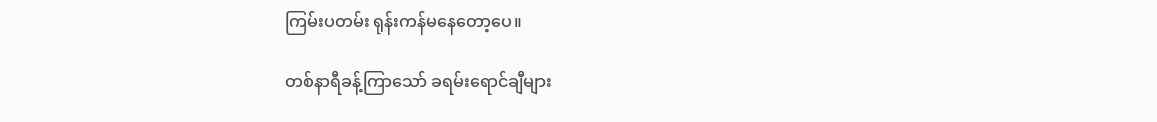ကြမ်းပတမ်း ရုန်းကန်မနေတော့ပေ။

တစ်နာရီခန့်ကြာသော် ခရမ်းရောင်ချီများ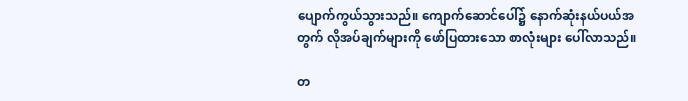ပျောက်ကွယ်သွားသည်။ ကျောက်ဆောင်ပေါ်၌ နောက်ဆုံးနယ်ပယ်အတွက် လိုအပ်ချက်များကို ဖော်ပြထားသော စာလုံးများ ပေါ်လာသည်။

တ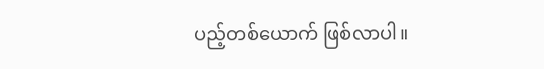ပည့်တစ်ယောက် ဖြစ်လာပါ။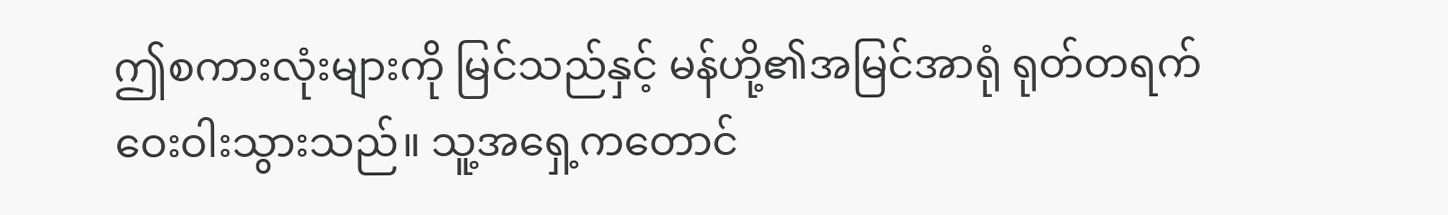ဤစကားလုံးများကို မြင်သည်နှင့် မန်ဟို့၏အမြင်အာရုံ ရုတ်တရက် ဝေးဝါးသွားသည်။ သူ့အရှေ့ကတောင်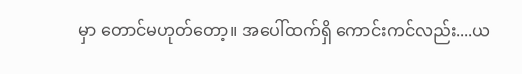မှာ တောင်မဟုတ်တော့။ အပေါ်ထက်ရှိ ကောင်းကင်လည်း....ယ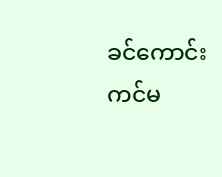ခင်ကောင်းကင်မ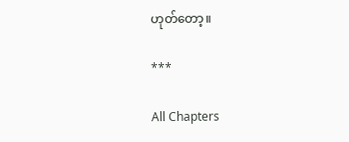ဟုတ်တော့။

***

All Chapters